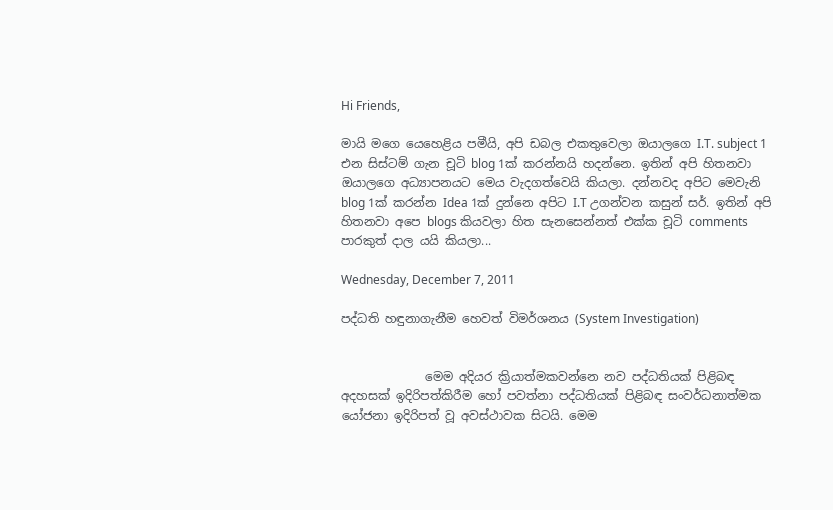Hi Friends,

මායි මගෙ යෙහෙළිය පමීයි, අපි ඩබල එකතුවෙලා ඔයාලගෙ I.T. subject 1 එන සිස්ටම් ගැන චූටි blog 1ක් කරන්නයි හදන්නෙ. ඉතින් අපි හිතනවා ඔයාලගෙ අධ්‍යාපනයට මෙය වැදගත්වෙයි කියලා. දන්නවද අපිට මෙවැනි blog 1ක් කරන්න Idea 1ක් දුන්නෙ අපිට I.T උගන්වන කසුන් සර්. ඉතින් අපි හිතනවා අපෙ blogs කියවලා හිත සැනසෙන්නත් එක්ක චූටි comments පාරකුත් දාල යයි කියලා...

Wednesday, December 7, 2011

පද්ධති හඳුනාගැනීම හෙවත් විමර්ශනය (System Investigation)


              මෙම අදියර ක්‍රියාත්මකවන්නෙ නව පද්ධතියක් පිළිබඳ අදහසක් ඉදිරිපත්කිරීම හෝ පවත්නා පද්ධතියක් පිළිබඳ සංවර්ධනාත්මක යෝජනා ඉදිරිපත් වූ අවස්ථාවක සිටයි. මෙම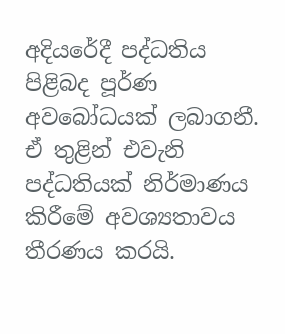අදියරේදී පද්ධතිය පිළිබද පූර්ණ අවබෝධයක් ලබාගනී. ඒ තුළින් එවැනි පද්ධතියක් නිර්මාණය කිරීමේ අවශ්‍යතාවය තීරණය කරයි.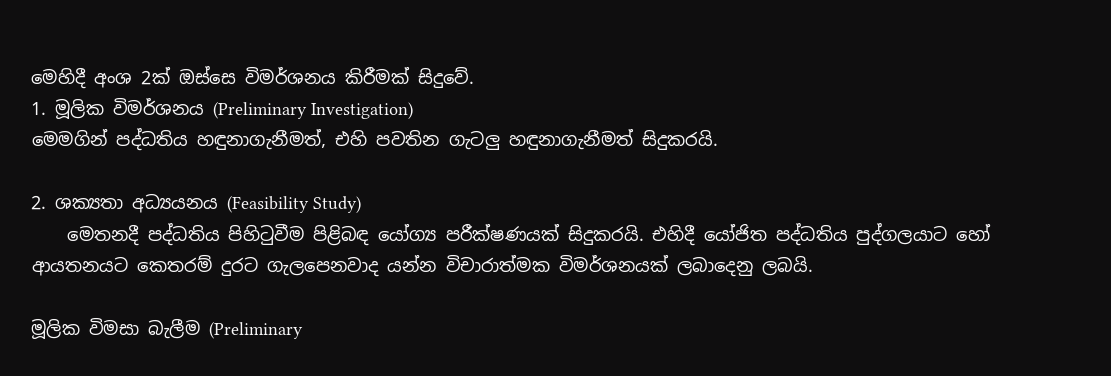මෙහිදී අංශ 2ක් ඔස්සෙ විමර්ශනය කිරීමක් සිදුවේ.
1. මූලික විමර්ශනය (Preliminary Investigation)
මෙමගින් පද්ධතිය හඳුනාගැනීමත්, එහි පවතින ගැටලු හඳුනාගැනීමත් සිදුකරයි.

2. ශක්‍යතා අධ්‍යයනය (Feasibility Study)
    මෙතනදී පද්ධතිය පිහිටුවීම පිළිබඳ යෝග්‍ය පරීක්ෂණයක් සිදුකරයි. එහිදී යෝජිත පද්ධතිය පුද්ගලයාට හෝ ආයතනයට කෙතරම් දුරට ගැලපෙනවාද යන්න විචාරාත්මක විමර්ශනයක් ලබාදෙනු ලබයි.

මූලික විමසා බැලීම (Preliminary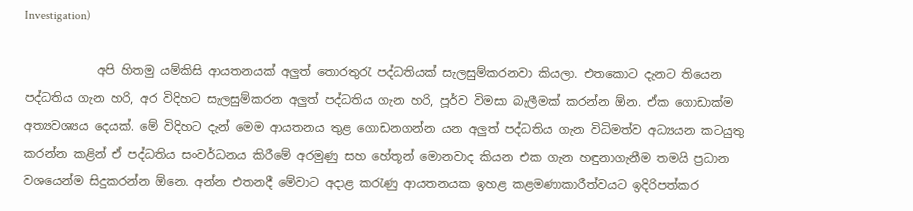Investigation)

            අපි හිතමු යම්කිසි ආයතනයක් අලුත් තොරතුරැ පද්ධතියක් සැලසුම්කරනවා කියලා. එතකොට දැනට තියෙන පද්ධතිය ගැන හරි, අර විදිහට සැලසුම්කරන අලුත් පද්ධතිය ගැන හරි, පූර්ව විමසා බැලීමක් කරන්න ඕන. ඒක ගොඩාක්ම අත්‍යවශ්‍යය දෙයක්. මේ විදිහට දැන් මෙම ආයතනය තුළ ගොඩනගන්න යන අලුත් පද්ධතිය ගැන විධිමත්ව අධ්‍යයන කටයුතු කරන්න කළින් ඒ පද්ධතිය සංවර්ධනය කිරීමේ අරමුණු සහ හේතූන් මොනවාද කියන එක ගැන හඳුනාගැනීම තමයි ප්‍රධාන වශයෙන්ම සිදුකරන්න ඕනෙ. අන්න එතනදී මේවාට අදාළ කරැණු ආයතනයක ඉහළ කළමණාකාරීත්වයට ඉදිරිපත්කර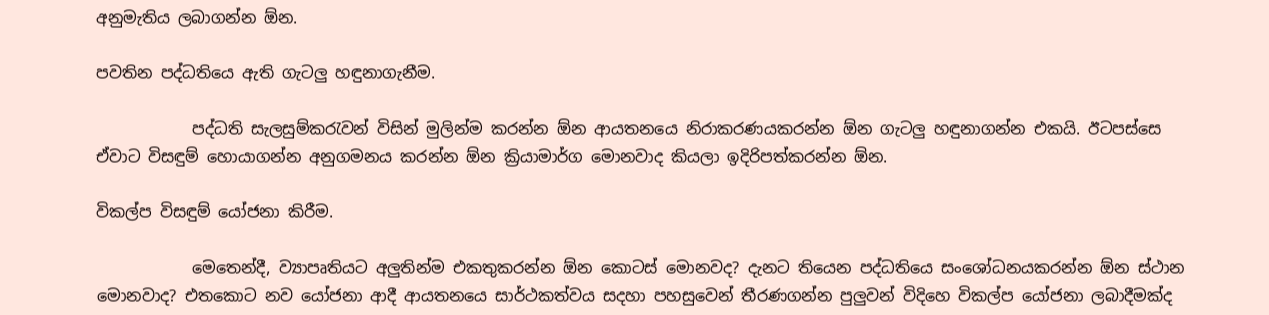අනුමැතිය ලබාගන්න ඕන.

පවතින පද්ධතියෙ ඇති ගැටලු හඳුනාගැනීම.

            පද්ධති සැලසුම්කරැවන් විසින් මුලින්ම කරන්න ඕන ආයතනයෙ නිරාකරණයකරන්න ඕන ගැටලු හඳුනාගන්න එකයි. ඊටපස්සෙ ඒවාට විසඳුම් හොයාගන්න අනුගමනය කරන්න ඕන ක්‍රියාමාර්ග මොනවාද කියලා ඉදිරිපත්කරන්න ඕන.

විකල්ප විසඳුම් යෝජනා කිරීම.

            මෙතෙන්දී, ව්‍යාපෘතියට අලුතින්ම එකතුකරන්න ඕන කොටස් මොනවද? දැනට තියෙන පද්ධතියෙ සංශෝධනයකරන්න ඕන ස්ථාන මොනවාද? එතකොට නව යෝජනා ආදී ආයතනයෙ සාර්ථකත්වය සදහා පහසුවෙන් තීරණගන්න පුලුවන් විදිහෙ විකල්ප යෝජනා ලබාදීමක්ද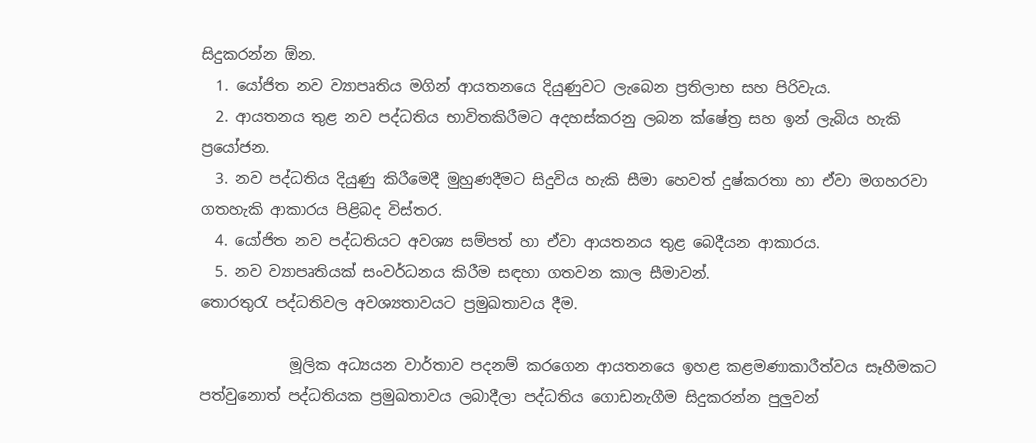සිදුකරන්න ඕන.
  1. යෝජිත නව ව්‍යාපෘතිය මගින් ආයතනයෙ දියුණුවට ලැබෙන ප්‍රතිලාභ සහ පිරිවැය.
  2. ආයතනය තුළ නව පද්ධතිය භාවිතකිරීමට අදහස්කරනු ලබන ක්ෂේත්‍ර සහ ඉන් ලැබිය හැකි ප්‍රයෝජන.
  3. නව පද්ධතිය දියුණු කිරීමෙදී මුහුණදීමට සිදුවිය හැකි සීමා හෙවත් දුෂ්කරතා හා ඒවා මගහරවා ගතහැකි ආකාරය පිළිබද විස්තර.
  4. යෝජිත නව පද්ධතියට අවශ්‍ය සම්පත් හා ඒවා ආයතනය තුළ බෙදීයන ආකාරය.
  5. නව ව්‍යාපෘතියක් සංවර්ධනය කිරීම සඳහා ගතවන කාල සීමාවන්.
තොරතුරැ පද්ධතිවල අවශ්‍යතාවයට ප්‍රමුඛතාවය දීම.

            මූලික අධ්‍යයන වාර්තාව පදනම් කරගෙන ආයතනයෙ ඉහළ කළමණාකාරීත්වය සෑහීමකට පත්වුනොත් පද්ධතියක ප්‍රමුඛතාවය ලබාදීලා පද්ධතිය ගොඩනැගීම සිදුකරන්න පුලුවන්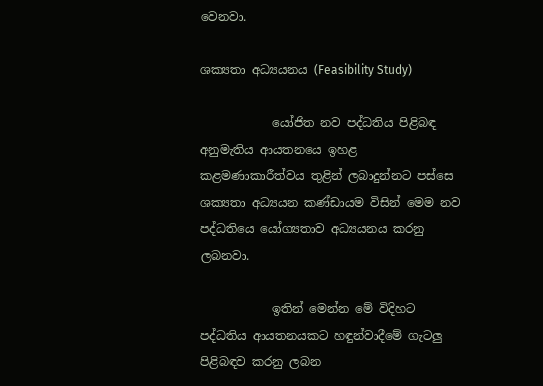වෙනවා.

ශක්‍යතා අධ්‍යයනය (Feasibility Study)

            යෝජිත නව පද්ධතිය පිළිබඳ අනුමැතිය ආයතනයෙ ඉහළ කළමණාකාරීත්වය තුළින් ලබාදුන්නට පස්සෙ ශක්‍යතා අධ්‍යයන කණ්ඩායම විසින් මෙම නව පද්ධතියෙ යෝග්‍යතාව අධ්‍යයනය කරනු ලබනවා.

            ඉතින් මෙන්න මේ විදිහට පද්ධතිය ආයතනයකට හඳුන්වාදීමේ ගැටලු පිළිබඳව කරනු ලබන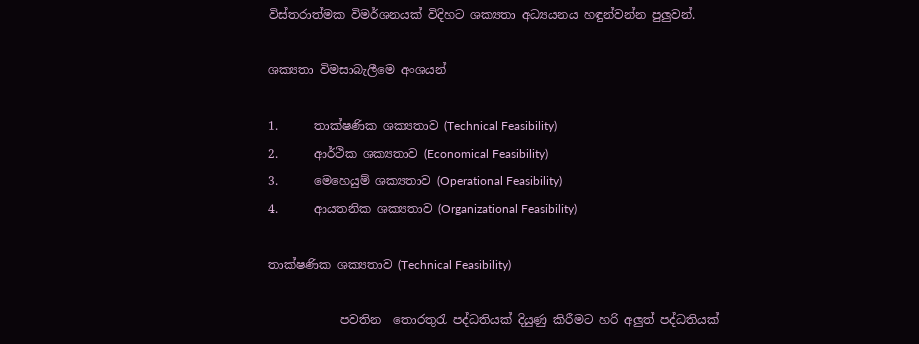විස්තරාත්මක විමර්ශනයක් විදිහට ශක්‍යතා අධ්‍යයනය හඳුන්වන්න පුලුවන්.

ශක්‍යතා විමසාබැලීමෙ අංශයන්

1.      තාක්ෂණික ශක්‍යතාව (Technical Feasibility)
2.      ආර්ථික ශක්‍යතාව (Economical Feasibility)
3.      මෙහෙයුම් ශක්‍යතාව (Operational Feasibility)
4.      ආයතනික ශක්‍යතාව (Organizational Feasibility)

තාක්ෂණික ශක්‍යතාව (Technical Feasibility)

            පවතින  තොරතුරැ පද්ධතියක් දියුණු කිරීමට හරි අලුත් පද්ධතියක්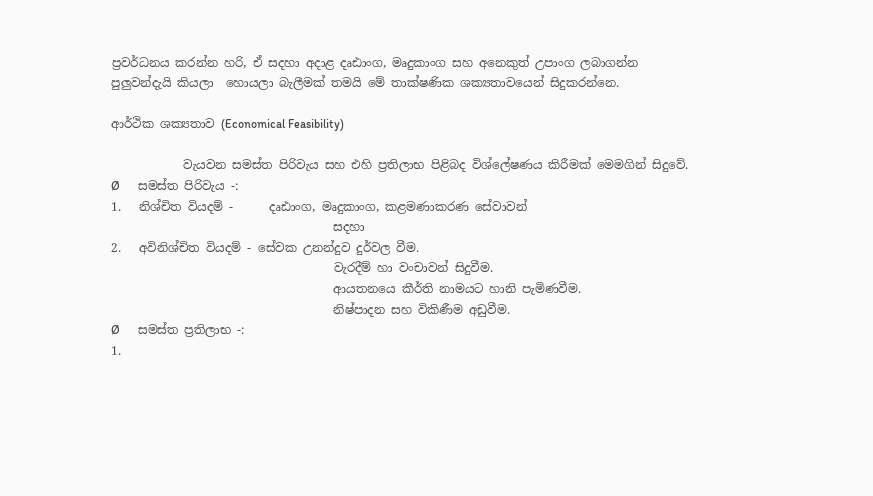ප්‍රවර්ධනය කරන්න හරි, ඒ සදහා අදාළ දෘඪාංග, මෘදුකාංග සහ අනෙකුත් උපාංග ලබාගන්න පුලුවන්දැයි කියලා  හොයලා බැලීමක් තමයි මේ තාක්ෂණික ශක්‍යතාවයෙන් සිදුකරන්නෙ.

ආර්ථික ශක්‍යතාව (Economical Feasibility)

            වැයවන සමස්ත පිරිවැය සහ එහි ප්‍රතිලාභ පිළිබද විශ්ලේෂණය කිරීමක් මෙමගින් සිදුවේ.
Ø      සමස්ත පිරිවැය -:
1.   නිශ්චිත වියදම් -      දෘඪාංග, මෘදුකාංග, කළමණාකරණ සේවාවන්
                                     සදහා
2.   අවිනිශ්චිත වියදම් - සේවක උනන්දුව දුර්වල වීම.
                                     වැරදීම් හා වංචාවන් සිදුවීම.
                                     ආයතනයෙ කීර්ති නාමයට හානි පැමිණවීම.
                                     නිෂ්පාදන සහ විකිණීම අඩුවීම.
Ø      සමස්ත ප්‍රතිලාභ -:
1.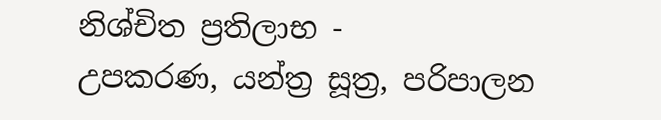නිශ්චිත ප්‍රතිලාභ -       උපකරණ, යන්ත්‍ර සූත්‍ර, පරිපාලන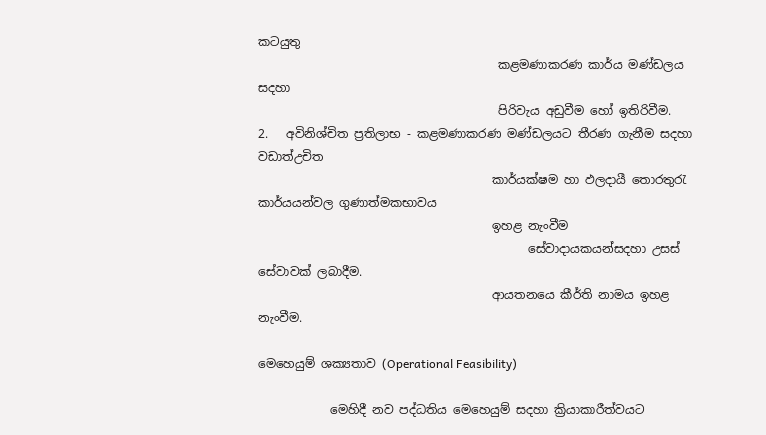කටයුතු
                                        කළමණාකරණ කාර්ය මණ්ඩලය සදහා
                                        පිරිවැය අඩුවීම හෝ ඉතිරිවීම.
2.   අවිනිශ්චිත ප්‍රතිලාභ - කළමණාකරණ මණ්ඩලයට තීරණ ගැනීම සදහා වඩාත්උචිත
                                       කාර්යක්ෂම හා ඵලදායී තොරතුරැ කාර්යයන්වල ගුණාත්මකභාවය
                                       ඉහළ නැංවීම
                                             සේවාදායකයන්සදහා උසස් සේවාවක් ලබාදීම.
                                       ආයතනයෙ කීර්ති නාමය ඉහළ නැංවීම.

මෙහෙයුම් ශක්‍යතාව (Operational Feasibility)

            මෙහිදී නව පද්ධතිය මෙහෙයුම් සදහා ක්‍රියාකාරීත්වයට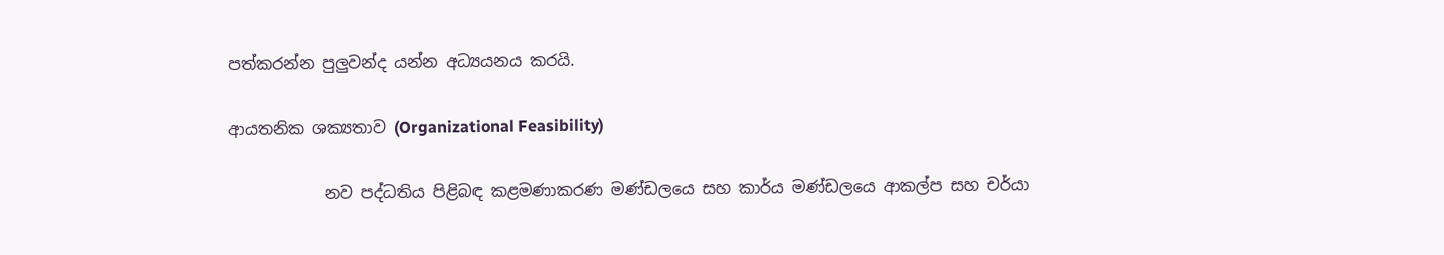පත්කරන්න පුලුවන්ද යන්න අධ්‍යයනය කරයි.

ආයතනික ශක්‍යතාව (Organizational Feasibility)

            නව පද්ධතිය පිළිබඳ කළමණාකරණ මණ්ඩලයෙ සහ කාර්ය මණ්ඩලයෙ ආකල්ප සහ චර්යා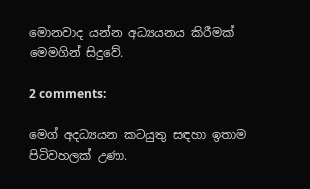මොනවාද යන්න අධ්‍යයනය කිරීමක් මෙමගින් සිදුවේ.

2 comments:

මෙග් අදධ්‍යයන කටයුතු සඳහා ඉතාම පිටිවහලක් උණා.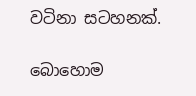වටිනා සටහනක්.

බොහොම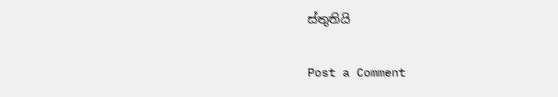ස්තුතියි

Post a Comment